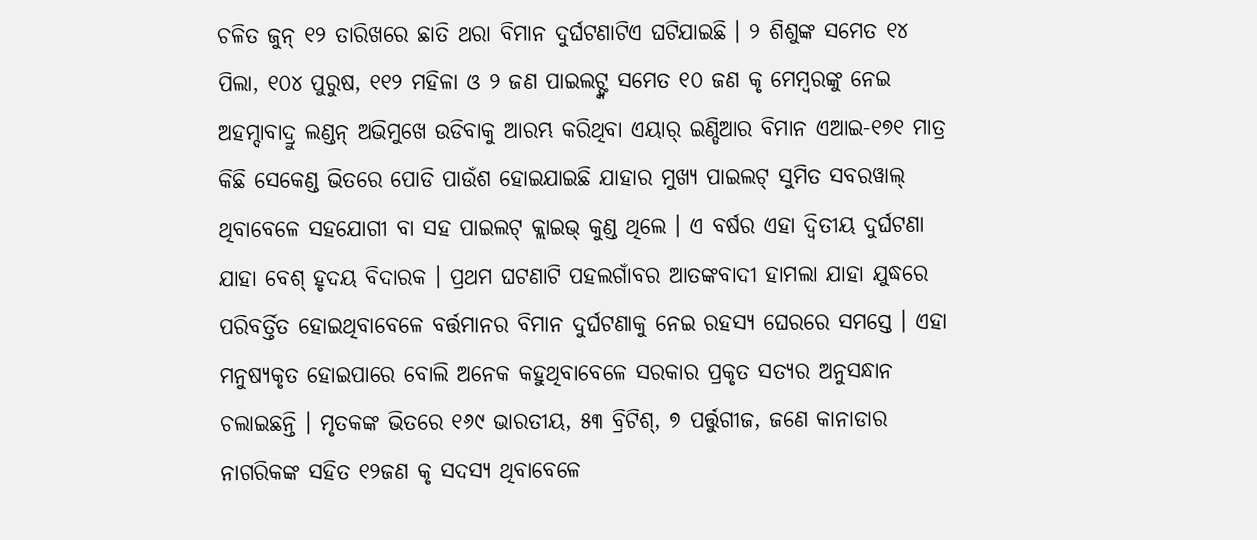ଚଳିତ ଜୁନ୍ ୧୨ ତାରିଖରେ ଛାତି ଥରା ବିମାନ ଦୁର୍ଘଟଣାଟିଏ ଘଟିଯାଇଛି । ୨ ଶିଶୁଙ୍କ ସମେତ ୧୪ ପିଲା, ୧୦୪ ପୁରୁଷ, ୧୧୨ ମହିଳା ଓ ୨ ଜଣ ପାଇଲଟ୍ଙ୍କ ସମେତ ୧୦ ଜଣ କୃ ମେମ୍ବରଙ୍କୁ ନେଇ ଅହମ୍ଦାବାଦ୍ରୁ ଲଣ୍ଡନ୍ ଅଭିମୁଖେ ଉଡିବାକୁ ଆରମ୍ଭ କରିଥିବା ଏୟାର୍ ଇଣ୍ଡିଆର ବିମାନ ଏଆଇ-୧୭୧ ମାତ୍ର କିଛି ସେକେଣ୍ଡ ଭିତରେ ପୋଡି ପାଉଁଶ ହୋଇଯାଇଛି ଯାହାର ମୁଖ୍ୟ ପାଇଲଟ୍ ସୁମିତ ସବରୱାଲ୍ ଥିବାବେଳେ ସହଯୋଗୀ ବା ସହ ପାଇଲଟ୍ କ୍ଲାଇଭ୍ କୁଣ୍ଡ ଥିଲେ । ଏ ବର୍ଷର ଏହା ଦ୍ୱିତୀୟ ଦୁର୍ଘଟଣା ଯାହା ବେଶ୍ ହୃଦୟ ବିଦାରକ । ପ୍ରଥମ ଘଟଣାଟି ପହଲଗାଁବର ଆତଙ୍କବାଦୀ ହାମଲା ଯାହା ଯୁଦ୍ଧରେ ପରିବର୍ତ୍ତିତ ହୋଇଥିବାବେଳେ ବର୍ତ୍ତମାନର ବିମାନ ଦୁର୍ଘଟଣାକୁ ନେଇ ରହସ୍ୟ ଘେରରେ ସମସ୍ତେ । ଏହା ମନୁଷ୍ୟକୃତ ହୋଇପାରେ ବୋଲି ଅନେକ କହୁଥିବାବେଳେ ସରକାର ପ୍ରକୃତ ସତ୍ୟର ଅନୁସନ୍ଧାନ ଚଲାଇଛନ୍ତି । ମୃତକଙ୍କ ଭିତରେ ୧୬୯ ଭାରତୀୟ, ୫୩ ବ୍ରିଟିଶ୍, ୭ ପର୍ତ୍ତୁଗୀଜ, ଜଣେ କାନାଡାର ନାଗରିକଙ୍କ ସହିତ ୧୨ଜଣ କୃ ସଦସ୍ୟ ଥିବାବେଳେ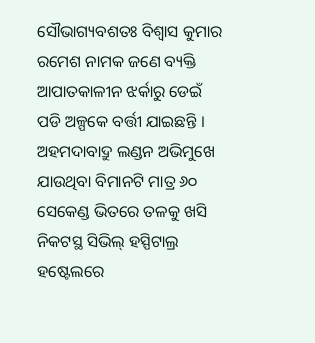ସୌଭାଗ୍ୟବଶତଃ ବିଶ୍ୱାସ କୁମାର ରମେଶ ନାମକ ଜଣେ ବ୍ୟକ୍ତି ଆପାତକାଳୀନ ଝର୍କାରୁ ଡେଇଁ ପଡି ଅଳ୍ପକେ ବର୍ତ୍ତୀ ଯାଇଛନ୍ତି ।
ଅହମଦାବାଦ୍ରୁ ଲଣ୍ଡନ ଅଭିମୁଖେ ଯାଉଥିବା ବିମାନଟି ମାତ୍ର ୬୦ ସେକେଣ୍ଡ ଭିତରେ ତଳକୁ ଖସି ନିକଟସ୍ଥ ସିଭିଲ୍ ହସ୍ପିଟାଲ୍ର ହଷ୍ଟେଲରେ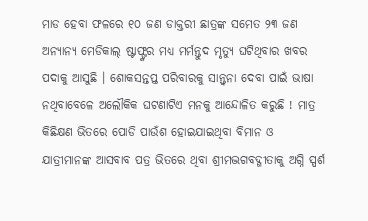ମାଡ ହେବା ଫଳରେ ୧୦ ଜଣ ଡାକ୍ତରୀ ଛାତ୍ରଙ୍କ ସମେତ ୨୩ ଜଣ ଅନ୍ୟାନ୍ୟ ମେଡିକାଲ୍ ଷ୍ଟାଫ୍ଙ୍କର ମଧ୍ୟ ମର୍ମନ୍ତୁଦ ମୃତ୍ୟୁ ଘଟିଥିବାର ଖବର ପଦାକୁ ଆସୁଛି । ଶୋକସନ୍ତପ୍ତ ପରିବାରକୁ ସାନ୍ତ୍ୱନା ଦେବା ପାଇଁ ଭାଷା ନଥିବାବେଳେ ଅଲୌକିକ ଘଟଣାଟିଏ ମନକୁ ଆନ୍ଦୋଳିତ କରୁଛି ! ମାତ୍ର କିଛିକ୍ଷଣ ଭିତରେ ପୋଡି ପାଉଁଶ ହୋଇଯାଇଥିବା ବିମାନ ଓ ଯାତ୍ରୀମାନଙ୍କ ଆସବାବ ପତ୍ର ଭିତରେ ଥିବା ଶ୍ରୀମଦ୍ଭଗବଦ୍ଗୀତାକୁ ଅଗ୍ନି ସ୍ପର୍ଶ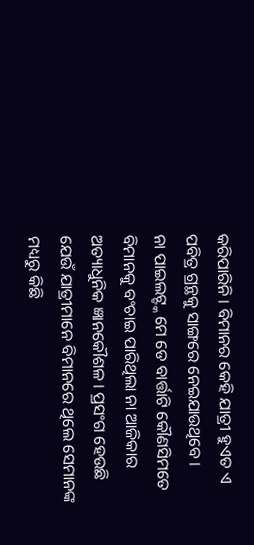କରିପାରିନି । ବିମାନର କେହି ଯାତ୍ରୀ ହୁଏତ ଏ ପବିତ୍ର ଗ୍ରନ୍ଥକୁ ସାଙ୍ଗରେ ନେଇଯାଉଥିବେ ।
ନା ପାଇଲଟ୍ଙ୍କ ମେ ଡେ ବାର୍ତ୍ତାଟି କୌଣସିମତେ ବିମାନକୁ ବଂଚାଇ ପାରିଥିଲା ନା ଆଜିକାର ଅତ୍ୟାଧୁନିକ ଜ୍ଞାନକୌଶଳ । ପ୍ରସଂଗ ହେଉଛି ଯେଉଁ ଯାତ୍ରୀମାନେ ବିମାନରେ ଥିଲେ ସେମାନଙ୍କ ମଧ୍ୟରୁ କିଛି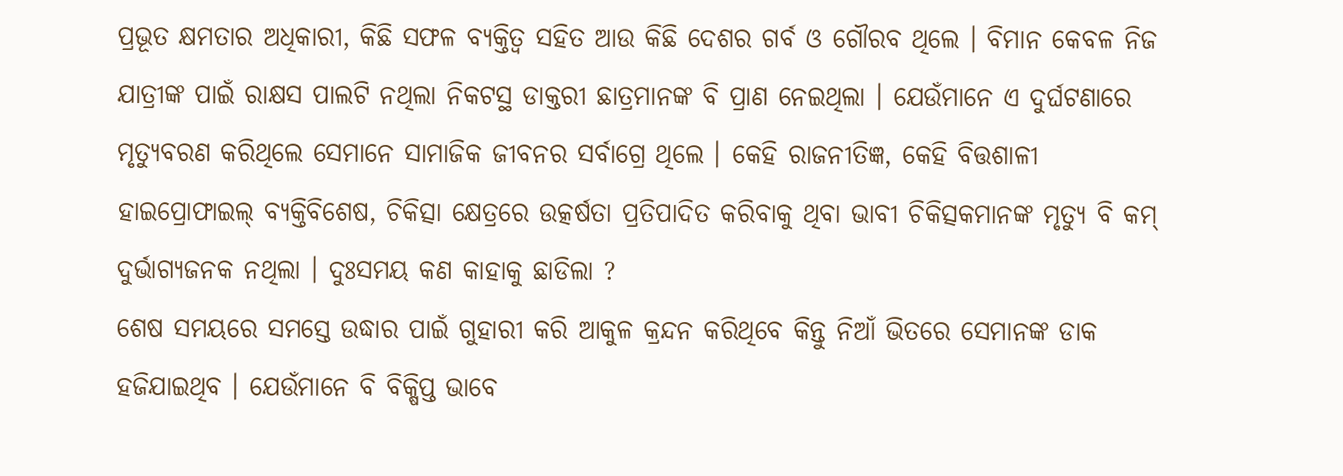ପ୍ରଭୂତ କ୍ଷମତାର ଅଧିକାରୀ, କିଛି ସଫଳ ବ୍ୟକ୍ତିତ୍ୱ ସହିତ ଆଉ କିଛି ଦେଶର ଗର୍ବ ଓ ଗୌରବ ଥିଲେ । ବିମାନ କେବଳ ନିଜ ଯାତ୍ରୀଙ୍କ ପାଇଁ ରାକ୍ଷସ ପାଲଟି ନଥିଲା ନିକଟସ୍ଥ ଡାକ୍ତରୀ ଛାତ୍ରମାନଙ୍କ ବି ପ୍ରାଣ ନେଇଥିଲା । ଯେଉଁମାନେ ଏ ଦୁର୍ଘଟଣାରେ ମୃତ୍ୟୁବରଣ କରିଥିଲେ ସେମାନେ ସାମାଜିକ ଜୀବନର ସର୍ବାଗ୍ରେ ଥିଲେ । କେହି ରାଜନୀତିଜ୍ଞ, କେହି ବିତ୍ତଶାଳୀ ହାଇପ୍ରୋଫାଇଲ୍ ବ୍ୟକ୍ତିବିଶେଷ, ଚିକିତ୍ସା କ୍ଷେତ୍ରରେ ଉତ୍କର୍ଷତା ପ୍ରତିପାଦିତ କରିବାକୁ ଥିବା ଭାବୀ ଚିକିତ୍ସକମାନଙ୍କ ମୃତ୍ୟୁ ବି କମ୍ ଦୁର୍ଭାଗ୍ୟଜନକ ନଥିଲା । ଦୁଃସମୟ କଣ କାହାକୁ ଛାଡିଲା ?
ଶେଷ ସମୟରେ ସମସ୍ତେ ଉଦ୍ଧାର ପାଇଁ ଗୁହାରୀ କରି ଆକୁଳ କ୍ରନ୍ଦନ କରିଥିବେ କିନ୍ତୁ ନିଆଁ ଭିତରେ ସେମାନଙ୍କ ଡାକ ହଜିଯାଇଥିବ । ଯେଉଁମାନେ ବି ବିକ୍ଷିପ୍ତ ଭାବେ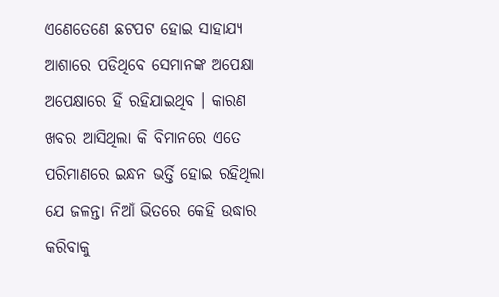ଏଣେତେଣେ ଛଟପଟ ହୋଇ ସାହାଯ୍ୟ ଆଶାରେ ପଡିଥିବେ ସେମାନଙ୍କ ଅପେକ୍ଷା ଅପେକ୍ଷାରେ ହିଁ ରହିଯାଇଥିବ । କାରଣ ଖବର ଆସିଥିଲା କି ବିମାନରେ ଏତେ ପରିମାଣରେ ଇନ୍ଧନ ଭର୍ତ୍ତି ହୋଇ ରହିଥିଲା ଯେ ଜଳନ୍ତା ନିଆଁ ଭିତରେ କେହି ଉଦ୍ଧାର କରିବାକୁ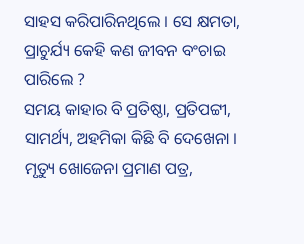ସାହସ କରିପାରିନଥିଲେ । ସେ କ୍ଷମତା, ପ୍ରାଚୁର୍ଯ୍ୟ କେହି କଣ ଜୀବନ ବଂଚାଇ ପାରିଲେ ?
ସମୟ କାହାର ବି ପ୍ରତିଷ୍ଠା, ପ୍ରତିପଟ୍ଟୀ, ସାମର୍ଥ୍ୟ, ଅହମିକା କିଛି ବି ଦେଖେନା । ମୃତ୍ୟୁ ଖୋଜେନା ପ୍ରମାଣ ପତ୍ର,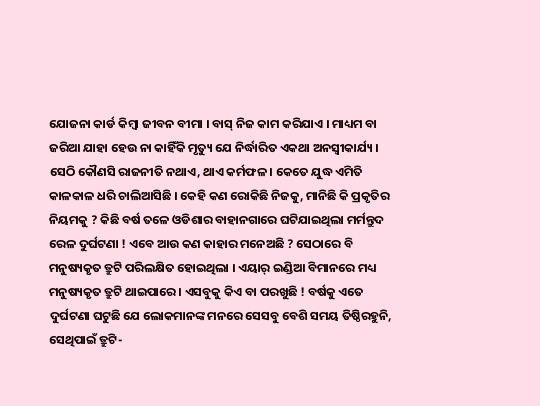ଯୋଜନା କାର୍ଡ କିମ୍ବା ଜୀବନ ବୀମା । ବାସ୍ ନିଜ କାମ କରିଯାଏ । ମାଧ୍ୟମ ବା ଜରିଆ ଯାହା ହେଉ ନା କାହିଁକି ମୃତ୍ୟୁ ଯେ ନିର୍ଦ୍ଧାରିତ ଏକଥା ଅନସ୍ୱୀକାର୍ଯ୍ୟ । ସେଠି କୌଣସି ରାଜନୀତି ନଥାଏ, ଥାଏ କର୍ମଫଳ । କେତେ ଯୁଦ୍ଧ ଏମିତି କାଳକାଳ ଧରି ଚାଲିଆସିଛି । କେହି କଣ ରୋକିଛି ନିଜକୁ, ମାନିଛି କି ପ୍ରକୃତିର ନିୟମକୁ ? କିଛି ବର୍ଷ ତଳେ ଓଡିଶାର ବାହାନଗାରେ ଘଟିଯାଇଥିଲା ମର୍ମନ୍ତୁଦ ରେଳ ଦୁର୍ଘଟଣା ! ଏବେ ଆଉ କଣ କାହାର ମନେଅଛି ? ସେଠାରେ ବି ମନୁଷ୍ୟକୃତ ତ୍ରୁଟି ପରିଲକ୍ଷିତ ହୋଇଥିଲା । ଏୟାର୍ ଇଣ୍ଡିଆ ବିମାନରେ ମଧ୍ୟ ମନୁଷ୍ୟକୃତ ତ୍ରୁଟି ଥାଇପାରେ । ଏସବୁକୁ କିଏ ବା ପରଖୁଛି ! ବର୍ଷକୁ ଏତେ ଦୁର୍ଘଟଣା ଘଟୁଛି ଯେ ଲୋକମାନଙ୍କ ମନରେ ସେସବୁ ବେଶି ସମୟ ତିଷ୍ଠିରହୁନି, ସେଥିପାଇଁ ତ୍ରୁଟି-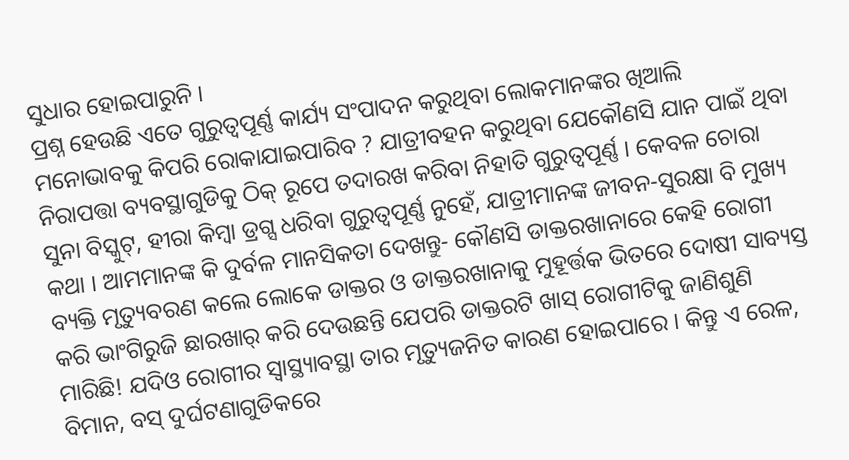ସୁଧାର ହୋଇପାରୁନି ।
ପ୍ରଶ୍ନ ହେଉଛି ଏତେ ଗୁରୁତ୍ୱପୂର୍ଣ୍ଣ କାର୍ଯ୍ୟ ସଂପାଦନ କରୁଥିବା ଲୋକମାନଙ୍କର ଖିଆଲି ମନୋଭାବକୁ କିପରି ରୋକାଯାଇପାରିବ ? ଯାତ୍ରୀବହନ କରୁଥିବା ଯେକୌଣସି ଯାନ ପାଇଁ ଥିବା ନିରାପତ୍ତା ବ୍ୟବସ୍ଥାଗୁଡିକୁ ଠିକ୍ ରୂପେ ତଦାରଖ କରିବା ନିହାତି ଗୁରୁତ୍ୱପୂର୍ଣ୍ଣ । କେବଳ ଚୋରା ସୁନା ବିସ୍କୁଟ୍, ହୀରା କିମ୍ବା ଡ୍ରଗ୍ସ ଧରିବା ଗୁରୁତ୍ୱପୂର୍ଣ୍ଣ ନୁହେଁ, ଯାତ୍ରୀମାନଙ୍କ ଜୀବନ-ସୁରକ୍ଷା ବି ମୁଖ୍ୟ କଥା । ଆମମାନଙ୍କ କି ଦୁର୍ବଳ ମାନସିକତା ଦେଖନ୍ତୁ- କୌଣସି ଡାକ୍ତରଖାନାରେ କେହି ରୋଗୀ ବ୍ୟକ୍ତି ମୃତ୍ୟୁବରଣ କଲେ ଲୋକେ ଡାକ୍ତର ଓ ଡାକ୍ତରଖାନାକୁ ମୁହୂର୍ତ୍ତକ ଭିତରେ ଦୋଷୀ ସାବ୍ୟସ୍ତ କରି ଭାଂଗିରୁଜି ଛାରଖାର୍ କରି ଦେଉଛନ୍ତି ଯେପରି ଡାକ୍ତରଟି ଖାସ୍ ରୋଗୀଟିକୁ ଜାଣିଶୁଣି ମାରିଛି! ଯଦିଓ ରୋଗୀର ସ୍ୱାସ୍ଥ୍ୟାବସ୍ଥା ତାର ମୃତ୍ୟୁଜନିତ କାରଣ ହୋଇପାରେ । କିନ୍ତୁ ଏ ରେଳ, ବିମାନ, ବସ୍ ଦୁର୍ଘଟଣାଗୁଡିକରେ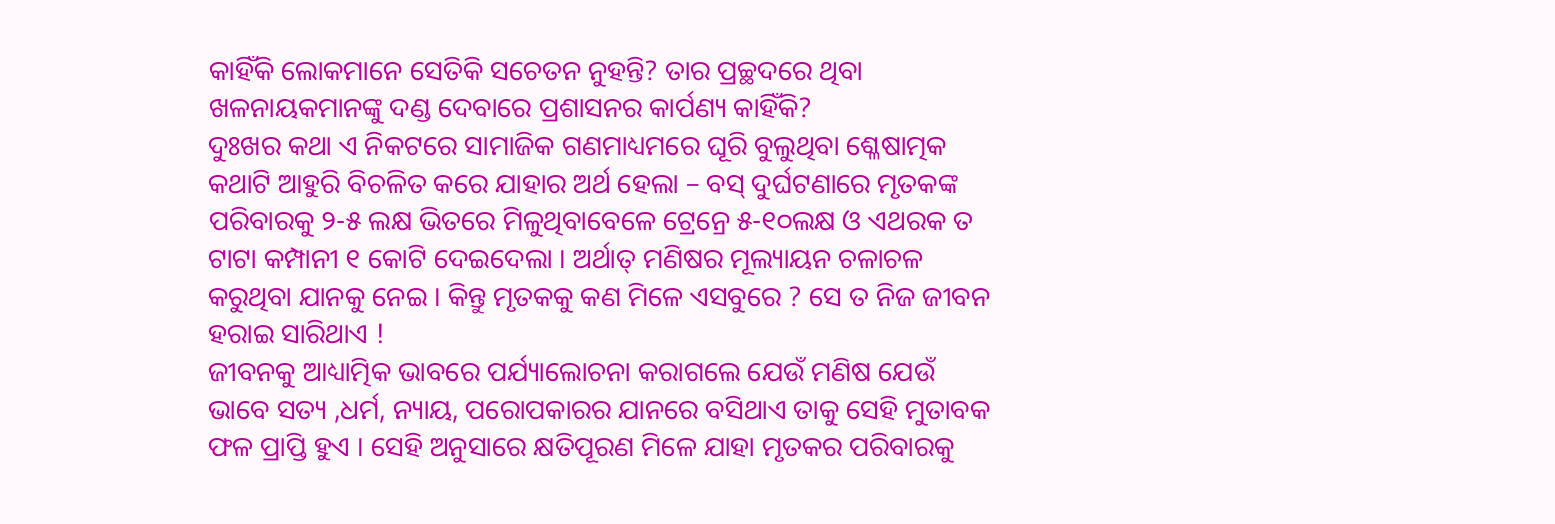କାହିଁକି ଲୋକମାନେ ସେତିକି ସଚେତନ ନୁହନ୍ତି? ତାର ପ୍ରଚ୍ଛଦରେ ଥିବା ଖଳନାୟକମାନଙ୍କୁ ଦଣ୍ଡ ଦେବାରେ ପ୍ରଶାସନର କାର୍ପଣ୍ୟ କାହିଁକି?
ଦୁଃଖର କଥା ଏ ନିକଟରେ ସାମାଜିକ ଗଣମାଧ୍ୟମରେ ଘୂରି ବୁଲୁଥିବା ଶ୍ଳେଷାତ୍ମକ କଥାଟି ଆହୁରି ବିଚଳିତ କରେ ଯାହାର ଅର୍ଥ ହେଲା – ବସ୍ ଦୁର୍ଘଟଣାରେ ମୃତକଙ୍କ ପରିବାରକୁ ୨-୫ ଲକ୍ଷ ଭିତରେ ମିଳୁଥିବାବେଳେ ଟ୍ରେନ୍ରେ ୫-୧୦ଲକ୍ଷ ଓ ଏଥରକ ତ ଟାଟା କମ୍ପାନୀ ୧ କୋଟି ଦେଇଦେଲା । ଅର୍ଥାତ୍ ମଣିଷର ମୂଲ୍ୟାୟନ ଚଳାଚଳ କରୁଥିବା ଯାନକୁ ନେଇ । କିନ୍ତୁ ମୃତକକୁ କଣ ମିଳେ ଏସବୁରେ ? ସେ ତ ନିଜ ଜୀବନ ହରାଇ ସାରିଥାଏ !
ଜୀବନକୁ ଆଧ୍ୟାତ୍ମିକ ଭାବରେ ପର୍ଯ୍ୟାଲୋଚନା କରାଗଲେ ଯେଉଁ ମଣିଷ ଯେଉଁ ଭାବେ ସତ୍ୟ ,ଧର୍ମ, ନ୍ୟାୟ, ପରୋପକାରର ଯାନରେ ବସିଥାଏ ତାକୁ ସେହି ମୁତାବକ ଫଳ ପ୍ରାପ୍ତି ହୁଏ । ସେହି ଅନୁସାରେ କ୍ଷତିପୂରଣ ମିଳେ ଯାହା ମୃତକର ପରିବାରକୁ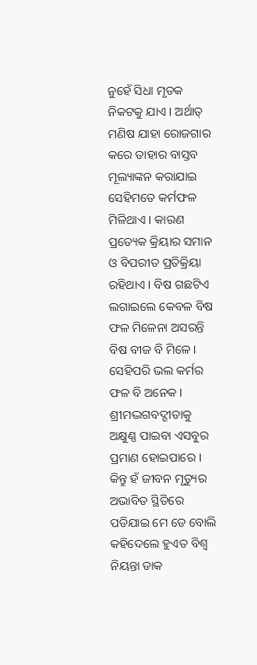ନୁହେଁ ସିଧା ମୃତକ ନିକଟକୁ ଯାଏ । ଅର୍ଥାତ୍ ମଣିଷ ଯାହା ରୋଜଗାର କରେ ତାହାର ବାସ୍ତବ ମୂଲ୍ୟାଙ୍କନ କରାଯାଇ ସେହିମତେ କର୍ମଫଳ ମିଳିଥାଏ । କାରଣ ପ୍ରତ୍ୟେକ କ୍ରିୟାର ସମାନ ଓ ବିପରୀତ ପ୍ରତିକ୍ରିୟା ରହିଥାଏ । ବିଷ ଗଛଟିଏ ଲଗାଇଲେ କେବଳ ବିଷ ଫଳ ମିଳେନା ଅସରନ୍ତି ବିଷ ବୀଜ ବି ମିଳେ । ସେହିପରି ଭଲ କର୍ମର ଫଳ ବି ଅନେକ ।
ଶ୍ରୀମଦ୍ଭଗବଦ୍ଗୀତାକୁ ଅକ୍ଷୁଣ୍ଣ ପାଇବା ଏସବୁର ପ୍ରମାଣ ହୋଇପାରେ । କିନ୍ତୁ ହଁ ଜୀବନ ମୃତ୍ୟୁର ଅଭାବିତ ସ୍ଥିତିରେ ପଡିଯାଇ ମେ ଡେ ବୋଲି କହିଦେଲେ ହୁଏତ ବିଶ୍ୱ ନିୟନ୍ତା ଡାକ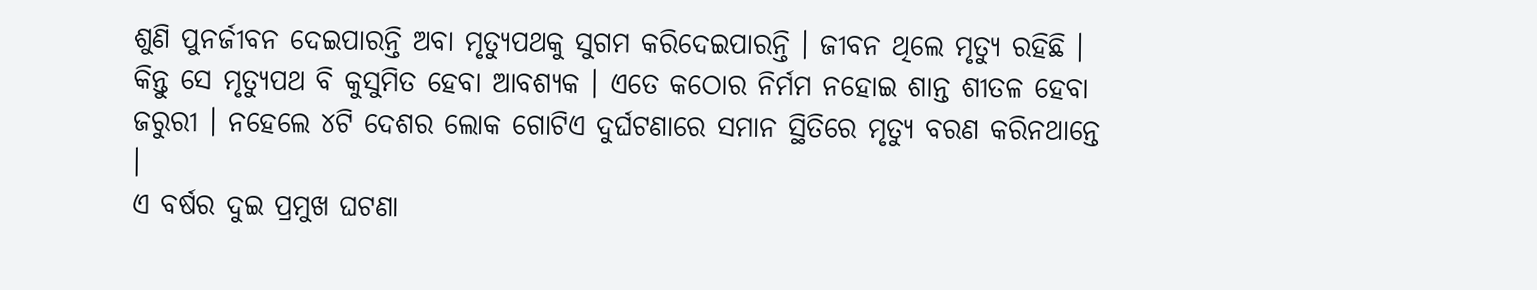ଶୁଣି ପୁନର୍ଜୀବନ ଦେଇପାରନ୍ତି ଅବା ମୃତ୍ୟୁପଥକୁ ସୁଗମ କରିଦେଇପାରନ୍ତି । ଜୀବନ ଥିଲେ ମୃତ୍ୟୁ ରହିଛି । କିନ୍ତୁ ସେ ମୃତ୍ୟୁପଥ ବି କୁସୁମିତ ହେବା ଆବଶ୍ୟକ । ଏତେ କଠୋର ନିର୍ମମ ନହୋଇ ଶାନ୍ତ ଶୀତଳ ହେବା ଜରୁରୀ । ନହେଲେ ୪ଟି ଦେଶର ଲୋକ ଗୋଟିଏ ଦୁର୍ଘଟଣାରେ ସମାନ ସ୍ଥିତିରେ ମୃତ୍ୟୁ ବରଣ କରିନଥାନ୍ତେ ।
ଏ ବର୍ଷର ଦୁଇ ପ୍ରମୁଖ ଘଟଣା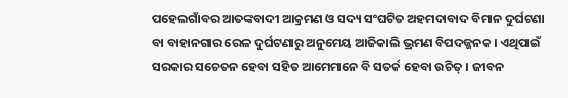ପହେଲଗାଁବର ଆତଙ୍କବାଦୀ ଆକ୍ରମଣ ଓ ସଦ୍ୟ ସଂଘଟିତ ଅହମଦାବାଦ ବିମାନ ଦୁର୍ଘଟଣା ବା ବାହାନଗାର ରେଳ ଦୁର୍ଘଟଣାରୁ ଅନୁମେୟ ଆଜିକାଲି ଭ୍ରମଣ ବିପଦଜ୍ଜନକ । ଏଥିପାଇଁ ସରକାର ସଚେତନ ହେବା ସହିତ ଆମେମାନେ ବି ସତର୍କ ହେବା ଉଚିତ୍ । ଜୀବନ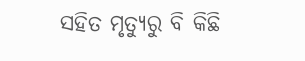ସହିତ ମୃତ୍ୟୁରୁ ବି କିଛି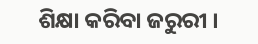ଶିକ୍ଷା କରିବା ଜରୁରୀ ।